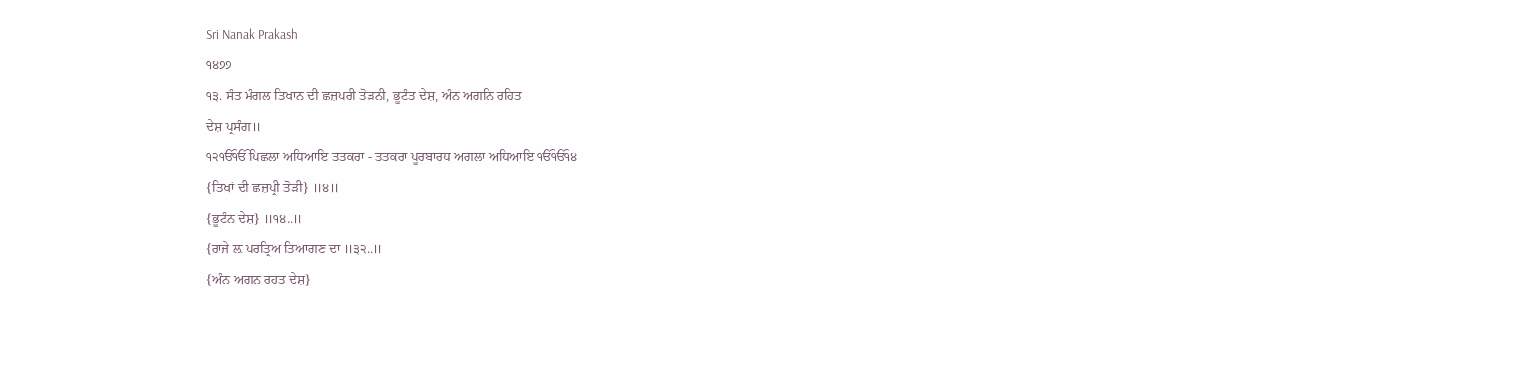Sri Nanak Prakash
੧੪੭੭
੧੩. ਸੰਤ ਮੰਗਲ ਤਿਖਾਨ ਦੀ ਛਜ਼ਪਰੀ ਤੋੜਨੀ, ਭੂਟੰਤ ਦੇਸ਼, ਅੰਨ ਅਗਨਿ ਰਹਿਤ
ਦੇਸ਼ ਪ੍ਰਸੰਗ॥
੧੨ੴੴ ਪਿਛਲਾ ਅਧਿਆਇ ਤਤਕਰਾ - ਤਤਕਰਾ ਪੂਰਬਾਰਧ ਅਗਲਾ ਅਧਿਆਇ ੴੴ੧੪
{ਤਿਖਾਂ ਦੀ ਛਜ਼ਪ੍ਰੀ ਤੋੜੀ} ॥੪॥
{ਭੂਟੰਨ ਦੇਸ਼} ॥੧੪..॥
{ਰਾਜੇ ਲ਼ ਪਰਤ੍ਰਿਅ ਤਿਆਗਣ ਦਾ ॥੩੨..॥
{ਅੰਨ ਅਗਨ ਰਹਤ ਦੇਸ਼}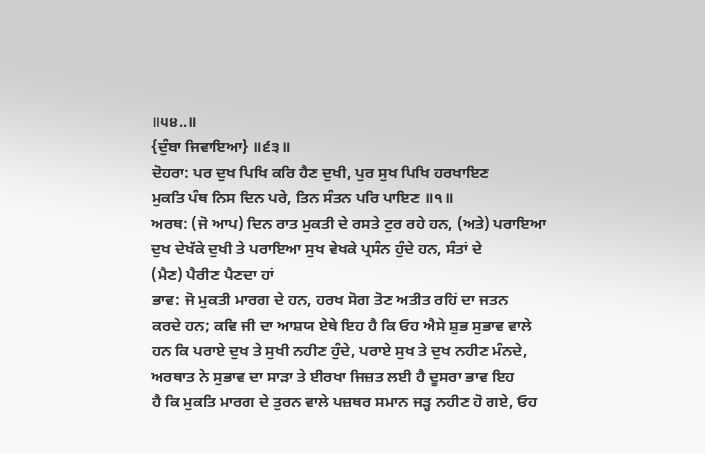॥੫੪..॥
{ਦੁੰਬਾ ਜਿਵਾਇਆ} ॥੬੩॥
ਦੋਹਰਾ: ਪਰ ਦੁਖ ਪਿਖਿ ਕਰਿ ਹੈਣ ਦੁਖੀ, ਪੁਰ ਸੁਖ ਪਿਖਿ ਹਰਖਾਇਣ
ਮੁਕਤਿ ਪੰਥ ਨਿਸ ਦਿਨ ਪਰੇ, ਤਿਨ ਸੰਤਨ ਪਰਿ ਪਾਇਣ ॥੧॥
ਅਰਥ: (ਜੋ ਆਪ) ਦਿਨ ਰਾਤ ਮੁਕਤੀ ਦੇ ਰਸਤੇ ਟੁਰ ਰਹੇ ਹਨ, (ਅਤੇ) ਪਰਾਇਆ
ਦੁਖ ਦੇਖੱਕੇ ਦੁਖੀ ਤੇ ਪਰਾਇਆ ਸੁਖ ਵੇਖਕੇ ਪ੍ਰਸੰਨ ਹੁੰਦੇ ਹਨ, ਸੰਤਾਂ ਦੇ
(ਮੈਣ) ਪੈਰੀਣ ਪੈਣਦਾ ਹਾਂ
ਭਾਵ: ਜੋ ਮੁਕਤੀ ਮਾਰਗ ਦੇ ਹਨ, ਹਰਖ ਸੋਗ ਤੋਣ ਅਤੀਤ ਰਹਿਂ ਦਾ ਜਤਨ
ਕਰਦੇ ਹਨ; ਕਵਿ ਜੀ ਦਾ ਆਸ਼ਯ ਏਥੇ ਇਹ ਹੈ ਕਿ ਓਹ ਐਸੇ ਸ਼ੁਭ ਸੁਭਾਵ ਵਾਲੇ
ਹਨ ਕਿ ਪਰਾਏ ਦੁਖ ਤੇ ਸੁਖੀ ਨਹੀਣ ਹੁੰਦੇ, ਪਰਾਏ ਸੁਖ ਤੇ ਦੁਖ ਨਹੀਣ ਮੰਨਦੇ,
ਅਰਥਾਤ ਨੇ ਸੁਭਾਵ ਦਾ ਸਾੜਾ ਤੇ ਈਰਖਾ ਜਿਜ਼ਤ ਲਈ ਹੈ ਦੂਸਰਾ ਭਾਵ ਇਹ
ਹੈ ਕਿ ਮੁਕਤਿ ਮਾਰਗ ਦੇ ਤੁਰਨ ਵਾਲੇ ਪਜ਼ਥਰ ਸਮਾਨ ਜੜ੍ਹ ਨਹੀਣ ਹੋ ਗਏ, ਓਹ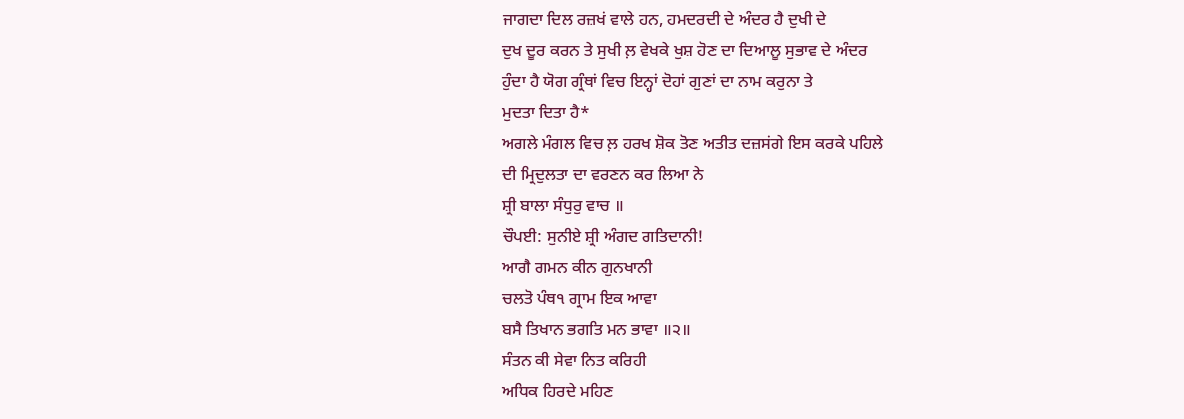ਜਾਗਦਾ ਦਿਲ ਰਜ਼ਖਂ ਵਾਲੇ ਹਨ, ਹਮਦਰਦੀ ਦੇ ਅੰਦਰ ਹੈ ਦੁਖੀ ਦੇ
ਦੁਖ ਦੂਰ ਕਰਨ ਤੇ ਸੁਖੀ ਲ਼ ਵੇਖਕੇ ਖੁਸ਼ ਹੋਣ ਦਾ ਦਿਆਲੂ ਸੁਭਾਵ ਦੇ ਅੰਦਰ
ਹੁੰਦਾ ਹੈ ਯੋਗ ਗ੍ਰੰਥਾਂ ਵਿਚ ਇਨ੍ਹਾਂ ਦੋਹਾਂ ਗੁਣਾਂ ਦਾ ਨਾਮ ਕਰੁਨਾ ਤੇ
ਮੁਦਤਾ ਦਿਤਾ ਹੈ*
ਅਗਲੇ ਮੰਗਲ ਵਿਚ ਲ਼ ਹਰਖ ਸ਼ੋਕ ਤੋਣ ਅਤੀਤ ਦਜ਼ਸਂਗੇ ਇਸ ਕਰਕੇ ਪਹਿਲੇ
ਦੀ ਮ੍ਰਿਦੁਲਤਾ ਦਾ ਵਰਣਨ ਕਰ ਲਿਆ ਨੇ
ਸ਼੍ਰੀ ਬਾਲਾ ਸੰਧੁਰੁ ਵਾਚ ॥
ਚੌਪਈ: ਸੁਨੀਏ ਸ਼੍ਰੀ ਅੰਗਦ ਗਤਿਦਾਨੀ!
ਆਗੈ ਗਮਨ ਕੀਨ ਗੁਨਖਾਨੀ
ਚਲਤੋ ਪੰਥ੧ ਗ੍ਰਾਮ ਇਕ ਆਵਾ
ਬਸੈ ਤਿਖਾਨ ਭਗਤਿ ਮਨ ਭਾਵਾ ॥੨॥
ਸੰਤਨ ਕੀ ਸੇਵਾ ਨਿਤ ਕਰਿਹੀ
ਅਧਿਕ ਹਿਰਦੇ ਮਹਿਣ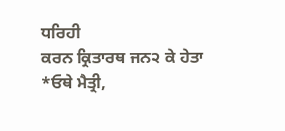ਧਰਿਹੀ
ਕਰਨ ਕ੍ਰਿਤਾਰਥ ਜਨ੨ ਕੇ ਹੇਤਾ
*ਓਥੇ ਮੈਤ੍ਰੀ,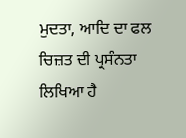ਮੁਦਤਾ, ਆਦਿ ਦਾ ਫਲ ਚਿਜ਼ਤ ਦੀ ਪ੍ਰਸੰਨਤਾ ਲਿਖਿਆ ਹੈ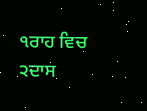੧ਰਾਹ ਵਿਚ
੨ਦਾਸ